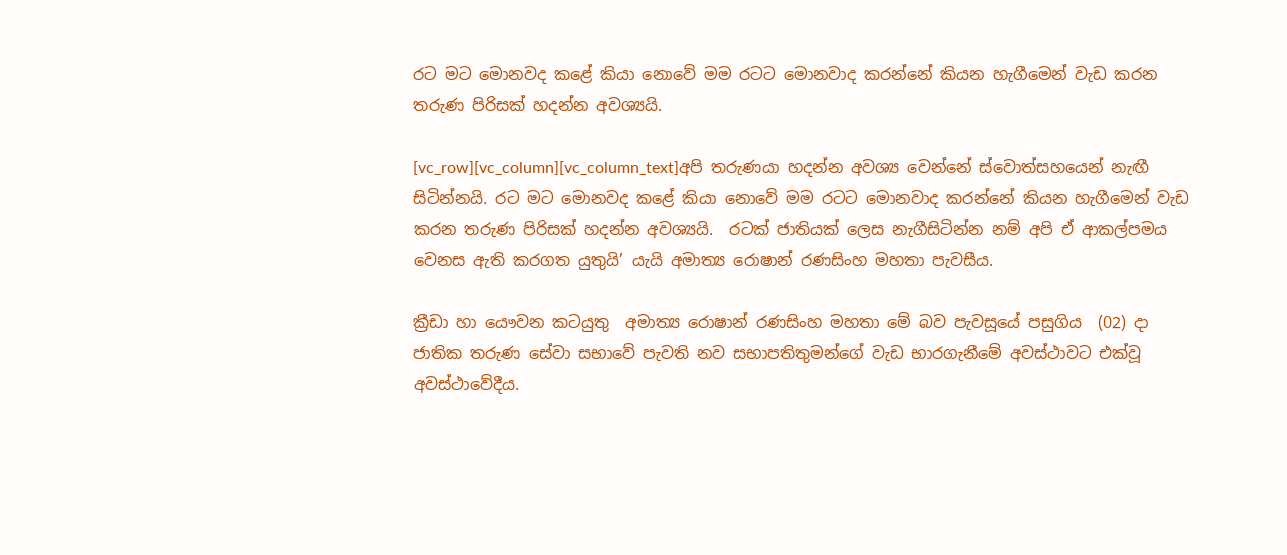රට මට මොනවද කළේ කියා නොවේ මම රටට මොනවාද කරන්නේ කියන හැගීමෙන් වැඩ කරන තරුණ පිරිසක් හදන්න අවශ්‍යයි.

[vc_row][vc_column][vc_column_text]අපි තරුණයා හදන්න අවශ්‍ය වෙන්නේ ස්වොත්සහයෙන් නැඟී සිටින්නයි. රට මට මොනවද කළේ කියා නොවේ මම රටට මොනවාද කරන්නේ කියන හැගීමෙන් වැඩ කරන තරුණ පිරිසක් හදන්න අවශ්‍යයි.  රටක් ජාතියක් ලෙස නැගීසිටින්න නම් අපි ඒ ආකල්පමය වෙනස ඇති කරගත යුතුයි’ යැයි අමාත්‍ය රොෂාන් රණසිංහ මහතා පැවසීය.

ක්‍රීඩා හා යෞවන කටයුතු  අමාත්‍ය රොෂාන් රණසිංහ මහතා මේ බව පැවසූයේ පසුගිය  (02) දා  ජාතික තරුණ සේවා සභාවේ පැවති නව සභාපතිතුමන්ගේ වැඩ භාරගැනීමේ අවස්ථාවට එක්වූ අවස්ථාවේදීය.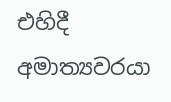එහිදී අමාත්‍යවරයා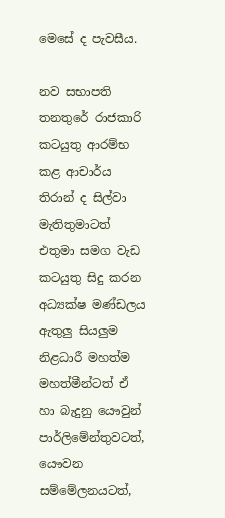මෙසේ ද පැවසීය.

නව සභාපති තනතුරේ රාජකාරි කටයුතු ආරම්භ කළ ආචාර්ය තිරාන් ද සිල්වා මැතිතුමාටත් එතුමා සමග වැඩ කටයුතු සිදු කරන අධ්‍යක්ෂ මණ්ඩලය ඇතුලු සියලුම නිළධාරී මහත්ම මහත්මීන්ටත් ඒ හා බැදුනු යෞවුන් පාර්ලිමේන්තුවටත්, යෞවන සම්මේලනයටත්,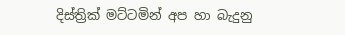දිස්ත්‍රික් මට්ටමින් අප හා බැදුනු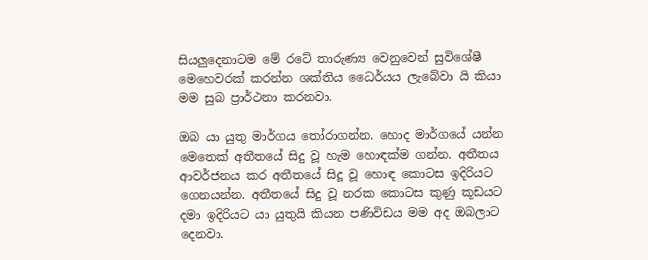සියලුදෙනාටම මේ රටේ තාරුණ්‍ය වෙනු‍වෙන් සුවිශේෂී මෙහෙවරක් කරන්න ශක්තිය ධෛර්යය ලැබේවා යි කියා මම සුබ ප්‍රාර්ථනා කරනවා.

ඔබ යා යුතු මාර්ගය තෝරාගන්න. හොද මාර්ගයේ යන්න මෙතෙක් අතීතයේ සිදු වූ හැම හොඳක්ම ගන්න. අතීතය ආවර්ජනය කර අතීතයේ සිදූ වූ හොඳ කොටස ඉදිරියට ගෙනයන්න. අතීතයේ සිදු වූ නරක කොටස කුණු කූඩයට දමා ඉදිරියට යා යුතුයි කියන පණිවිඩය මම අද ඔබලාට දෙනවා.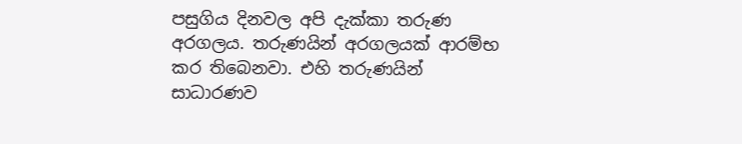පසුගිය දිනවල අපි දැක්කා තරුණ අරගලය. තරුණයින් අරගලයක් ආරම්භ කර තිබෙනවා. එහි තරුණයින් සාධාරණව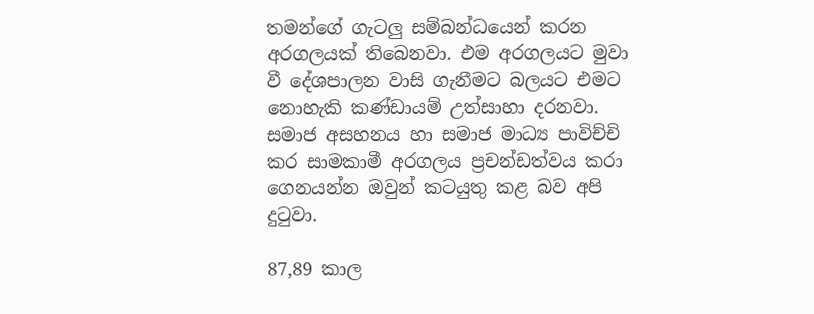තමන්ගේ ගැටලු සම්බන්ධයෙන් කරන අරගලයක් තිබෙනවා. එම අරගලයට මුවා වී දේශපාලන වාසි ගැනීමට බලයට එමට නොහැකි කණ්ඩායම් උත්සාහා දරනවා. සමාජ අසහනය හා සමාජ මාධ්‍ය පාවිච්චි කර සාමකාමී අරගලය ප්‍රචන්ඩත්වය කරා ගෙනයන්න ඔවුන් කටයුතු කළ බව අපි දුටුවා.

87,89 කාල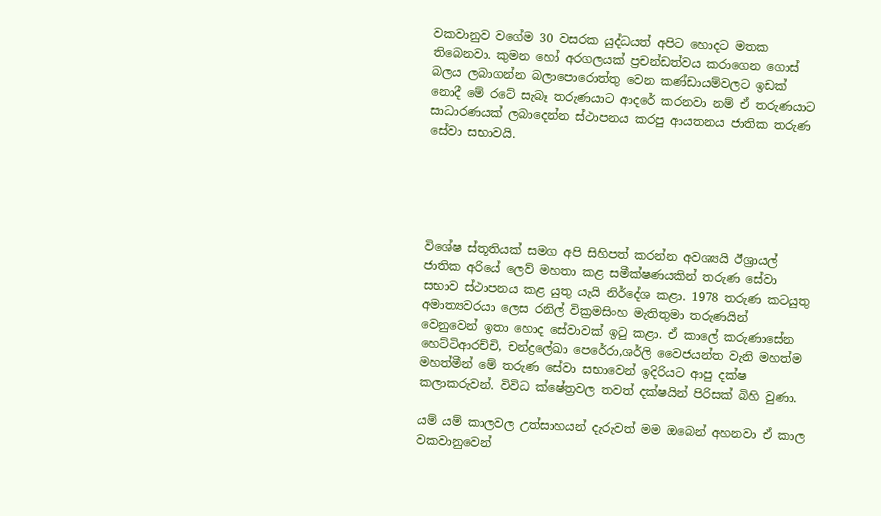වකවානුව වගේම 30 වසරක යුද්ධයත් අපිට හොදට මතක තිබෙනවා. කුමන හෝ අරගලයක් ප්‍රචන්ඩත්වය කරාගෙන ගොස් බලය ලබාගන්න බලාපොරොත්තු වෙන කණ්ඩායම්වලට ඉඩක් නොදී මේ රටේ සැබෑ තරුණයාට ආදරේ කරනවා නම් ඒ තරුණයාට සාධාරණයක් ලබාදෙන්න ස්ථාපනය කරපු ආයතනය ජාතික තරුණ සේවා සභාවයි.





විශේෂ ස්තූතියක් සමග අපි සිහිපත් කරන්න අවශ්‍යයි ඊශ්‍රායල් ජාතික අරියේ ලෙව් මහතා කළ සමීක්ෂණයකින් තරුණ සේවා සභාව ස්ථාපනය කළ යුතු යැයි නිර්දේශ කළා. 1978 තරුණ කටයුතු අමාත්‍යවරයා ලෙස රනිල් වික්‍රමසිංහ මැතිතුමා තරුණයින් වෙනුවෙන් ඉතා හොද සේවාවක් ඉටු කළා. ඒ කාලේ කරුණාසේන හෙට්ටිආරච්චි, චන්ද්‍රලේඛා පෙරේරා,ශර්ලි වෛජයන්ත වැනි මහත්ම මහත්මීන් මේ තරුණ සේවා සභාවෙන් ඉදිරියට ආපු දක්ෂ කලාකරුවන්. විවිධ ක්ෂේත්‍රවල තවත් දක්ෂයින් පිරිසක් බිහි වුණා.

යම් යම් කාලවල උත්සාහයන් දැරුවත් මම ඔබෙන් අහනවා ඒ කාල වකවානුවෙන්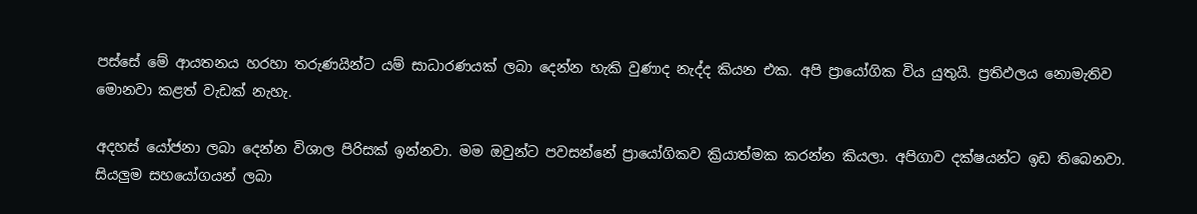පස්සේ මේ ආයතනය හරහා තරුණයින්ට යම් සාධාරණයක් ලබා දෙන්න හැකි වුණාද නැද්ද කියන එක. අපි ප්‍රායෝගික විය යුතුයි. ප්‍රතිඵලය නොමැතිව මොනවා කළත් වැඩක් නැහැ.

අදහස් යෝජනා ලබා දෙන්න විශාල පිරිසක් ඉන්නවා. මම ඔවුන්ට පවසන්නේ ප්‍රායෝගිකව ක්‍රියාත්මක කරන්න කියලා. අපිගාව දක්ෂයන්ට ඉඩ තිබෙනවා. සියලුම සහයෝගයන් ලබා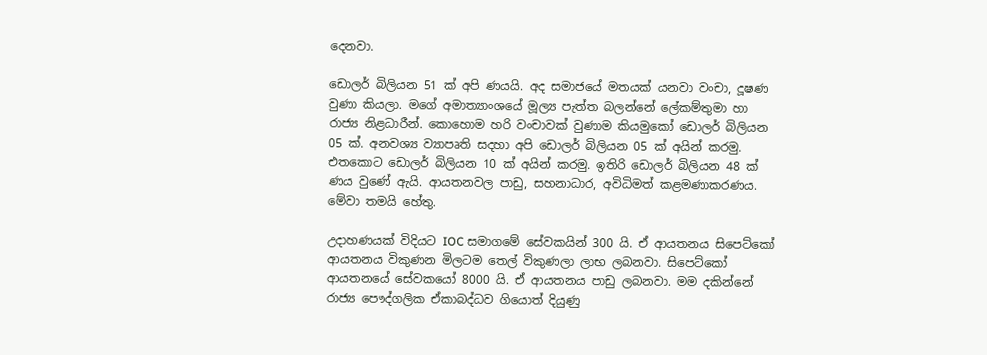දෙනවා.

ඩොලර් බිලියන 51 ක් අපි ණයයි. අද සමාජයේ මතයක් යනවා වංචා, දූෂණ වුණා කියලා. මගේ අමාත්‍යාංශයේ මූල්‍ය පැත්ත බලන්නේ ලේකම්තුමා හා රාජ්‍ය නිළධාරීන්. කොහොම හරි වංචාවක් වුණාම කියමුකෝ ඩොලර් බිලියන 05 ක්. අනවශ්‍ය ව්‍යාපෘති සදහා අපි ඩොලර් බිලියන 05 ක් අයින් කරමු. එතකොට ඩොලර් බිලියන 10 ක් අයින් කරමු. ඉතිරි ඩොලර් බිලියන 48 ක් ණය වුණේ ඇයි. ආයතනවල පාඩු, සහනාධාර, අවිධිමත් කළමණාකරණය. මේවා තමයි හේතු.

උදාහණයක් විදියට IOC සමාගමේ සේවකයින් 300 යි. ඒ ආයතනය සිපෙට්කෝ ආයතනය විකුණන මිලටම තෙල් විකුණලා ලාභ ලබනවා. සිපෙට්කෝ ආයතනයේ සේවකයෝ 8000 යි. ඒ ආයතනය පාඩු ලබනවා. මම දකින්නේ රාජ්‍ය පෞද්ගලික ඒකාබද්ධව ගියොත් දියුණු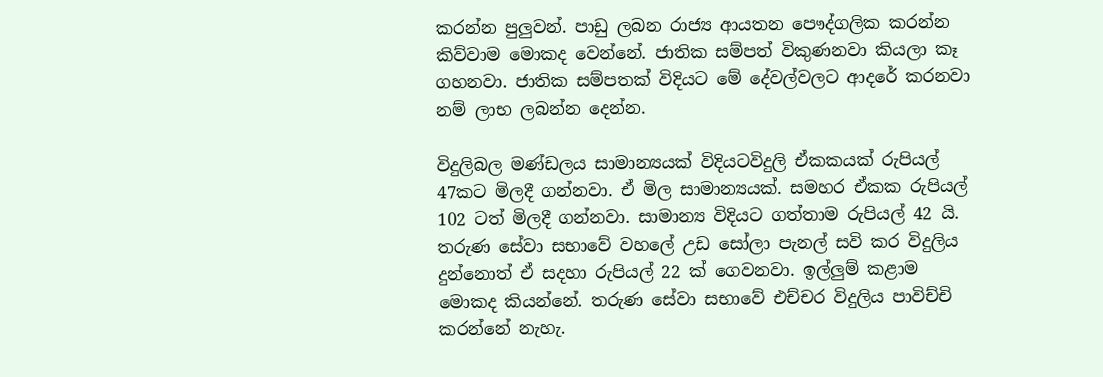කරන්න පුලුවන්. පාඩු ලබන රාජ්‍ය ආයතන පෞද්ගලික කරන්න කිව්වාම මොකද වෙන්නේ. ජාතික සම්පත් විකුණනවා කියලා කෑ ගහනවා. ජාතික සම්පතක් විදියට මේ දේවල්වලට ආදරේ කරනවා නම් ලාභ ලබන්න දෙන්න.

විදුලිබල මණ්ඩලය සාමාන්‍යයක් විදියටවිදුලි ඒකකයක් රුපියල් 47කට මිලදී ගන්නවා. ඒ මිල සාමාන්‍යයක්. සමහර ඒකක රුපියල් 102 ටත් මිලදී ගන්නවා. සාමාන්‍ය විදියට ගත්තාම රුපියල් 42 යි. තරුණ සේවා සභාවේ වහලේ උඩ සෝලා පැනල් සවි කර විදුලිය දුන්නොත් ඒ සදහා රුපියල් 22 ක් ගෙවනවා. ඉල්ලුම් කළාම මොකද කියන්නේ. තරුණ සේවා සභාවේ එච්චර විදුලිය පාවිච්චි කරන්නේ නැහැ.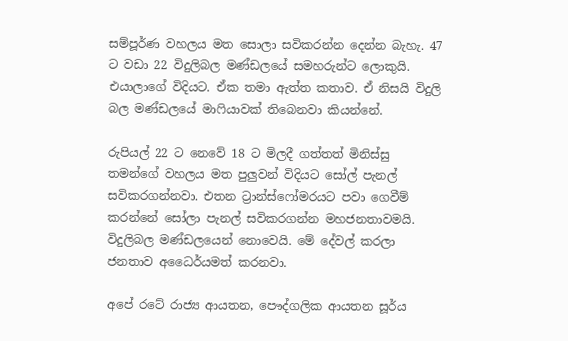සම්පූර්ණ වහලය මත සොලා සවිකරන්න දෙන්න බැහැ. 47 ට වඩා 22 විදුලිබල මණ්ඩලයේ සමහරුන්ට ලොකුයි. එයාලාගේ විදියට. ඒක තමා ඇත්ත කතාව. ඒ නිසයි විදුලි බල මණ්ඩලයේ මාෆියාවක් තිබෙනවා කියන්නේ.

රුපියල් 22 ට නෙවේ 18 ට මිලදී ගත්තත් මිනිස්සු තමන්ගේ වහලය මත පුලුවන් විදියට සෝල් පැනල් සවිකරගන්නවා. එතන ට්‍රාන්ස්ෆෝමරයට පවා ගෙවීම් කරන්නේ සෝලා පැනල් සවිකරගන්න මහජනතාවමයි. විදුලිබල මණ්ඩලයෙන් නොවෙයි. මේ දේවල් කරලා ජනතාව අධෛර්යමත් කරනවා.

අපේ රටේ රාජ්‍ය ආයතන, පෞද්ගලික ආයතන සූර්ය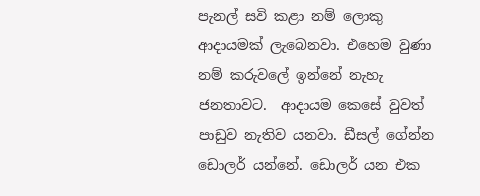පැනල් සවි කළා නම් ලොකු ආදායමක් ලැබෙනවා. එහෙම වුණා නම් කරුවලේ ඉන්නේ නැහැ ජනතාවට.  ආදායම කෙසේ වුවත් පාඩුව නැතිව යනවා. ඩීසල් ගේන්න ඩොලර් යන්නේ. ඩොලර් යන එක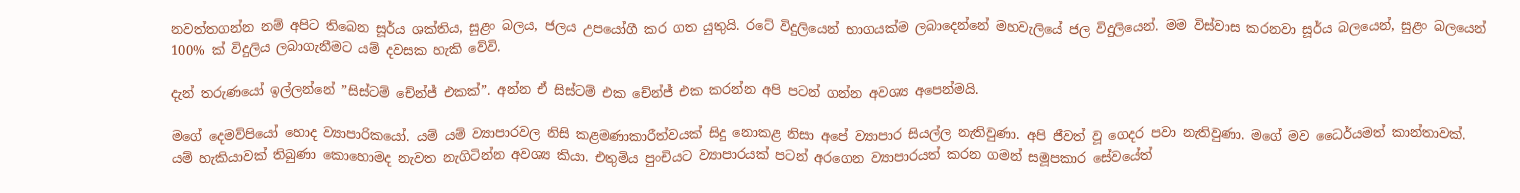නවත්තගන්න නම් අපිට තිබෙන සූර්ය ශක්තිය, සුළං බලය, ජලය උපයෝගී කර ගත යුතුයි. රටේ විදුලියෙන් භාගයක්ම ලබාදෙන්නේ මහවැලියේ ජල විදුලියෙන්. මම විස්වාස කරනවා සූර්ය බලයෙන්, සුළං බලයෙන් 100% ක් විදුලිය ලබාගැනීමට යම් දවසක හැකි වේවි.

දැන් තරුණයෝ ඉල්ලන්නේ ”සිස්ටම් චේන්ජ් එකක්”. අන්න ඒ සිස්ටම් එක චේන්ජ් එක කරන්න අපි පටන් ගන්න අවශ්‍ය අපෙන්මයි.

මගේ දෙමව්පියෝ හොද ව්‍යාපාරිකයෝ. යම් යම් ව්‍යාපාරවල නිසි කළමණාකාරීත්වයක් සිදු නොකළ නිසා අපේ ව්‍යාපාර සියල්ල නැතිවුණා. අපි ජීවත් වූ ගෙදර පවා නැතිවුණා. මගේ මව ධෛර්යමත් කාන්තාවක්. යම් හැකියාවක් තිබුණා කොහොමද නැවත නැගිටින්න අවශ්‍ය කියා. එතුමිය පුංචියට ව්‍යාපාරයක් පටන් අරගෙන ව්‍යාපාරයත් කරන ගමන් සමූපකාර සේවයේත්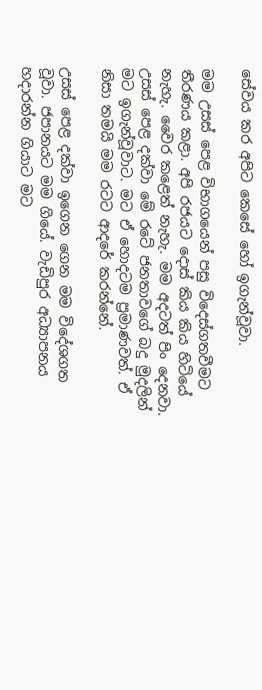සේවය කර අපිට කෙසේ හෝ ඉගැන්වූවා.

මම උසස් පෙළ විභාගයෙන් පසු විදෙස්ගතවීමට තීරණය කළා. අපි රජයට දොස් කිය කිය හිටියේ නැහැ. වෛර කළෙත් නැහැ. මම අදටත් පිං දෙනවා. උසස් පෙළ දක්වා මේ රටේ ජනතාවගේ බදු මුදලින් මට ඉගැන්වූවාට. මට ඒ හොදටම ප්‍රමාණවත්. ඒ නිසා තමයි මම රටට ආදරේ කරන්නේ.

උසස් පෙළ දක්වා ඉගෙන ගෙන මම විදේශගත වූවා. ජපානයට මම ගියේ. වැඩිපුර අධ්‍යාපනය හදාරන්න ගියාට මට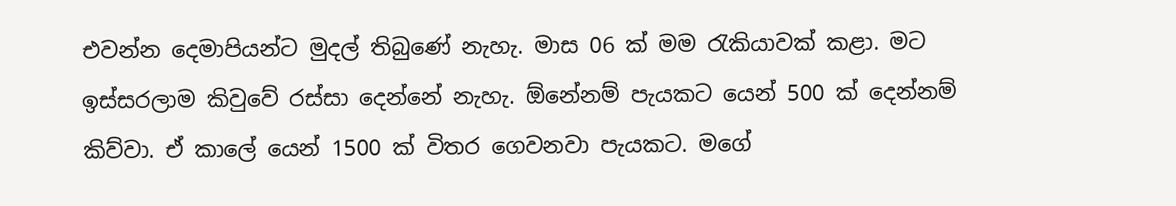එවන්න දෙමාපියන්ට මුදල් තිබුණේ නැහැ. මාස 06 ක් මම රැකියාවක් කළා. මට ඉස්සරලාම කිවුවේ රස්සා දෙන්නේ නැහැ. ඕනේනම් පැයකට යෙන් 500 ක් දෙන්නම් කිව්වා. ඒ කාලේ යෙන් 1500 ක් විතර ගෙවනවා පැයකට. මගේ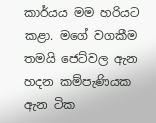කාර්යය මම හරියට කළා. මගේ වගකීම තමයි ජෙට්වල ඇන හදන කම්පැණියක ඇන ටික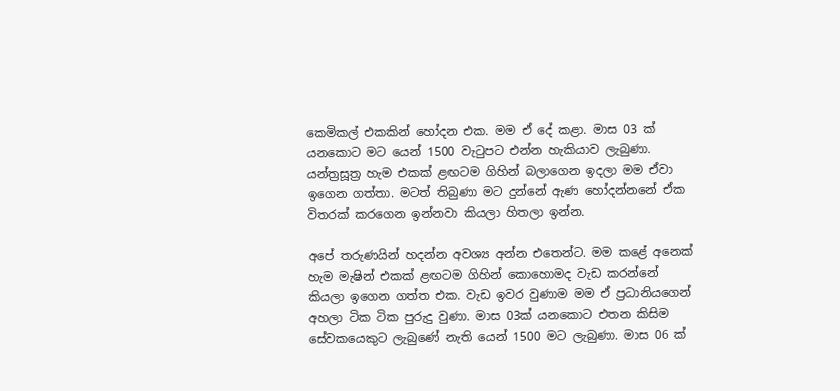කෙමිකල් එකකින් හෝදන එක. මම ඒ දේ කළා. මාස 03 ක් යනකොට මට යෙන් 1500 වැටුපට එන්න හැකියාව ලැබුණා. යන්ත්‍රසූත්‍ර හැම එකක් ළඟටම ගිහින් බලාගෙන ඉදලා මම ඒවා ඉගෙන ගත්තා. මටත් තිබුණා මට දුන්නේ ඇණ හෝදන්නනේ ඒක විතරක් කරගෙන ඉන්නවා කියලා හිතලා ඉන්න.

අපේ තරුණයින් හදන්න අවශ්‍ය අන්න එතෙන්ට. මම කළේ අනෙක් හැම මැෂින් එකක් ළඟටම ගිහින් කොහොමද වැඩ කරන්නේ කියලා ඉගෙන ගත්ත එක. වැඩ ඉවර වුණාම මම ඒ ප්‍රධානියගෙන් අහලා ටික ටික පුරුදු වුණා. මාස 03ක් යනකොට එතන කිසිම සේවකයෙකුට ලැබුණේ නැති යෙන් 1500 මට ලැබුණා. මාස 06 ක්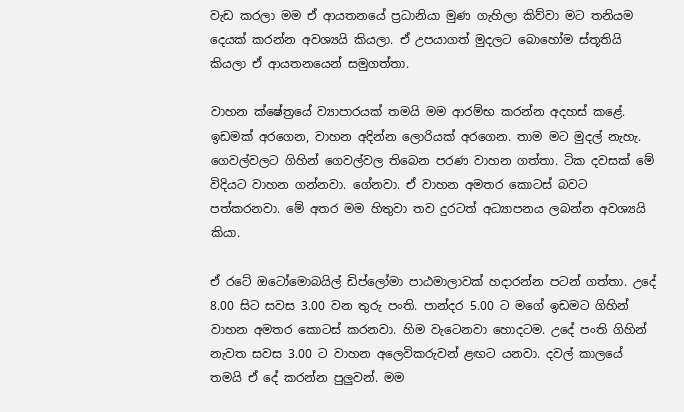වැඩ කරලා මම ඒ ආයතනයේ ප්‍රධානියා මුණ ගැහිලා කිව්වා මට තනියම දෙයක් කරන්න අවශ්‍යයි කියලා. ඒ උපයාගත් මුදලට බොහෝම ස්තූතියි කියලා ඒ ආයතනයෙන් සමුගත්තා.

වාහන ක්ෂේත්‍රයේ ව්‍යාපාරයක් තමයි මම ආරම්භ කරන්න අදහස් කළේ. ඉඩමක් අරගෙන, වාහන අදින්න ලොරියක් අරගෙන. තාම මට මුදල් නැහැ. ගෙවල්වලට ගිහින් ගෙවල්වල තිබෙන පරණ වාහන ගත්තා. ටික දවසක් මේ විදියට වාහන ගන්නවා. ගේනවා. ඒ වාහන අමතර කොටස් බවට පත්කරනවා. මේ අතර මම හිතුවා තව දුරටත් අධ්‍යාපනය ලබන්න අවශ්‍යයි කියා.

ඒ රටේ ඔටෝමොබයිල් ඩිප්ලෝමා පාඨමාලාවක් හදාරන්න පටන් ගත්තා. උදේ 8.00 සිට සවස 3.00 වන තුරු පංති. පාන්දර 5.00 ට මගේ ඉඩමට ගිහින් වාහන අමතර කොටස් කරනවා. හිම වැටෙනවා හොදටම. උදේ පංති ගිහින් නැවත සවස 3.00 ට වාහන අලෙවිකරුවන් ළඟට යනවා. දවල් කාලයේ තමයි ඒ දේ කරන්න පුලුවන්. මම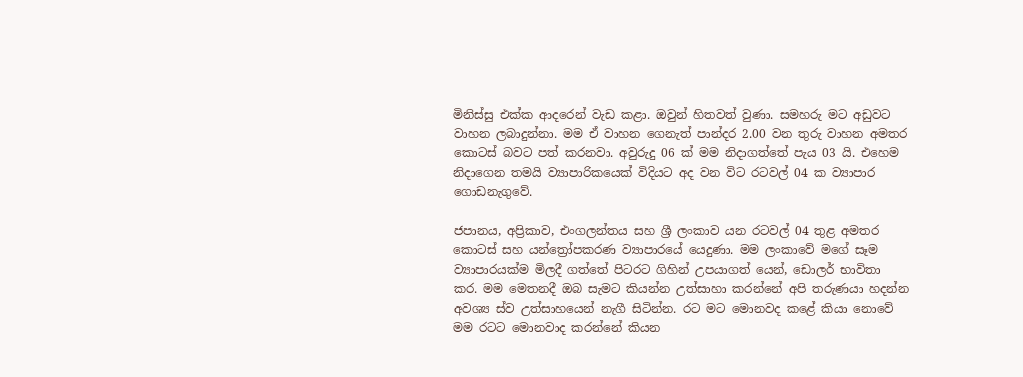මිනිස්සු එක්ක ආදරෙන් වැඩ කළා. ඔවුන් හිතවත් වුණා. සමහරු මට අඩුවට වාහන ලබාදුන්නා. මම ඒ වාහන ගෙනැත් පාන්දර 2.00 වන තුරු වාහන අමතර කොටස් බවට පත් කරනවා. අවුරුදු 06 ක් මම නිදාගත්තේ පැය 03 යි. එහෙම නිදාගෙන තමයි ව්‍යාපාරිකයෙක් විදියට අද වන විට රටවල් 04 ක ව්‍යාපාර ගොඩනැගුවේ.

ජපානය, අප්‍රිකාව, එංගලන්තය සහ ශ්‍රී ලංකාව යන රටවල් 04 තුළ අමතර කොටස් සහ යන්ත්‍රෝපකරණ ව්‍යාපාරයේ යෙදුණා. මම ලංකාවේ මගේ සෑම ව්‍යාපාරයක්ම මිලදී ගත්තේ පිටරට ගිහින් උපයාගත් යෙන්, ඩොලර් භාවිතා කර. මම මෙතනදී ඔබ සැමට කියන්න උත්සාහා කරන්නේ අපි තරුණයා හදන්න අවශ්‍ය ස්ව උත්සාහයෙන් නැගී සිටින්න. රට මට මොනවද කළේ කියා නොවේ මම රටට මොනවාද කරන්නේ කියන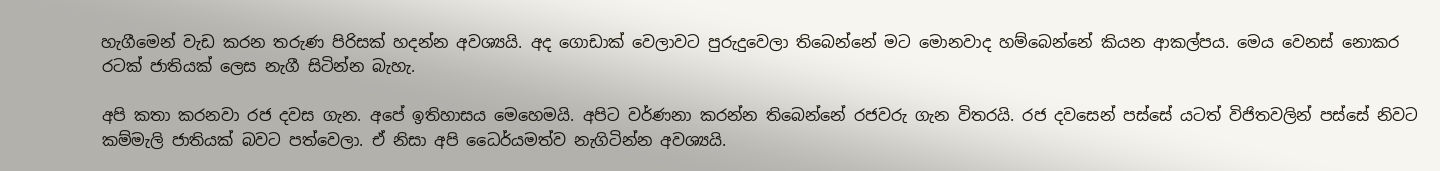හැගීමෙන් වැඩ කරන තරුණ පිරිසක් හදන්න අවශ්‍යයි. අද ගොඩාක් වෙලාවට පුරුදුවෙලා තිබෙන්නේ මට මොනවාද හම්බෙන්නේ කියන ආකල්පය. මෙය වෙනස් නොකර රටක් ජාතියක් ලෙස නැගී සිටින්න බැහැ.

අපි කතා කරනවා රජ දවස ගැන. අපේ ඉතිහාසය මෙහෙමයි. අපිට වර්ණනා කරන්න තිබෙන්නේ රජවරු ගැන විතරයි. රජ දවසෙන් පස්සේ යටත් විජිතවලින් පස්සේ නිවට කම්මැලි ජාතියක් බවට පත්වෙලා. ඒ නිසා අපි ධෛර්යමත්ව නැගිටින්න අවශ්‍යයි.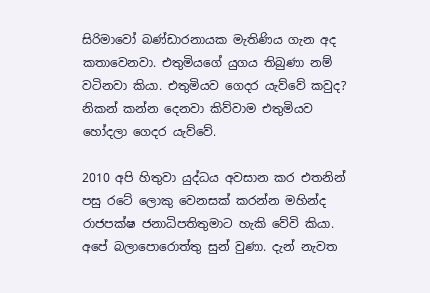සිරිමාවෝ බණ්ඩාරනායක මැතිණිය ගැන අද කතාවෙනවා. එතුමියගේ යුගය තිබුණා නම් වටිනවා කියා. එතුමියව ගෙදර යැව්වේ කවුද? නිකන් කන්න දෙනවා කිව්වාම එතුමියව හෝදලා ගෙදර යැව්වේ.

2010 අපි හිතුවා යුද්ධය අවසාන කර එතනින් පසු රටේ ලොකු වෙනසක් කරන්න මහින්ද රාජපක්ෂ ජනාධිපතිතුමාට හැකි වේවි කියා. අපේ බලාපොරොත්තු සුන් වුණා. දැන් නැවත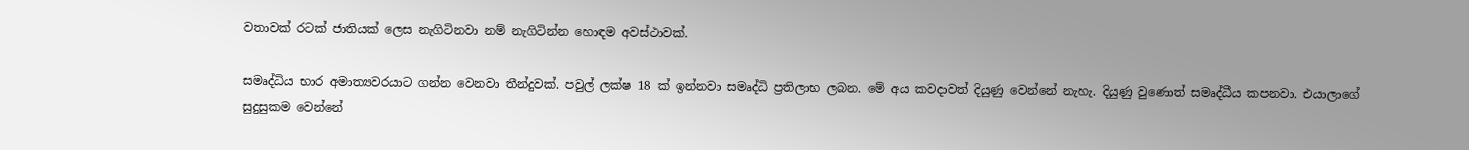වතාවක් රටක් ජාතියක් ලෙස නැගිටිනවා නම් නැගිටින්න හොඳම අවස්ථාවක්.

සමෘද්ධිය භාර අමාත්‍යවරයාට ගන්න වෙනවා තීන්දුවක්. පවුල් ලක්ෂ 18 ක් ඉන්නවා සමෘද්ධි ප්‍රතිලාභ ලබන. මේ අය කවදාවත් දියුණු වෙන්නේ නැහැ. දියුණු වුණොත් සමෘද්ධීය කපනවා. එයාලාගේ සුදුසුකම වෙන්නේ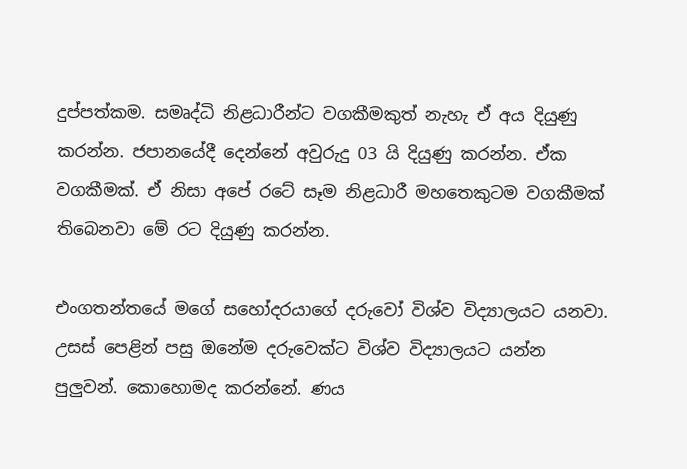දුප්පත්කම. සමෘද්ධි නිළධාරීන්ට වගකීමකුත් නැහැ ඒ අය දියුණු කරන්න. ජපානයේදී දෙන්නේ අවුරුදු 03 යි දියුණු කරන්න. ඒක වගකීමක්. ඒ නිසා අපේ රටේ සෑම නිළධාරී මහතෙකුටම වගකීමක් තිබෙනවා මේ රට දියුණු කරන්න.

එංගතන්තයේ මගේ සහෝදරයාගේ දරුවෝ විශ්ව විද්‍යාලයට යනවා. උසස් පෙළින් පසු ඔනේම දරුවෙක්ට විශ්ව විද්‍යාලයට යන්න පුලුවන්. කොහොමද කරන්නේ. ණය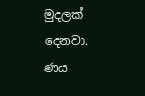මුදලක් දෙනවා. ණය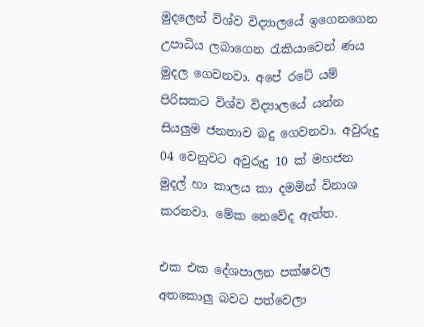මුදලෙන් විශ්ව විද්‍යාලයේ ඉගෙනගෙන උපාධිය ලබාගෙන රැකියාවෙන් ණය මුදල ගෙවනවා. අපේ රටේ යම් පිරිසකට විශ්ව විද්‍යාලයේ යන්න සියලුම ජනතාව බදු ගෙවනවා. අවුරුදු 04 වෙනුවට අවුරුදු 10 ක් මහජන මුදල් හා කාලය කා දමමින් විනාශ කරනවා. මේක නෙවේද ඇත්ත.

එක එක දේශපාලන පක්ෂවල අතකොලු බවට පත්වෙලා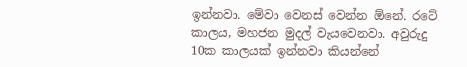ඉන්නවා. මේවා වෙනස් වෙන්න ඕනේ. රටේ කාලය, මහජන මුදල් වැයවෙනවා. අවුරුදු 10ක කාලයක් ඉන්නවා කියන්නේ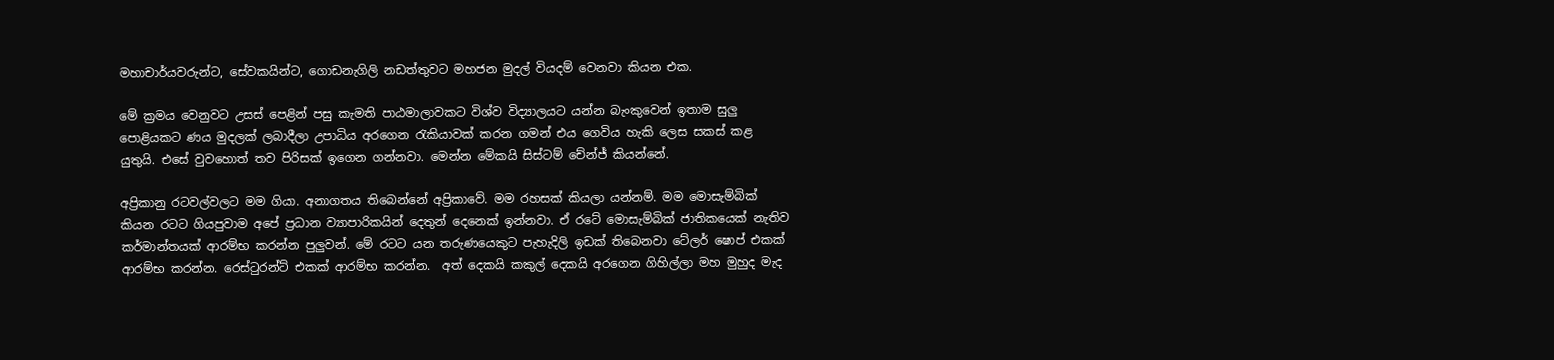මහාචාර්යවරුන්ට, සේවකයින්ට, ගොඩනැගිලි නඩත්තුවට මහජන මුදල් වියදම් වෙනවා කියන එක.

මේ ක්‍රමය වෙනුවට උසස් පෙළින් පසු කැමති පාඨමාලාවකට විශ්ව විද්‍යාලයට යන්න බැංකුවෙන් ඉතාම සුලු පොළියකට ණය මුදලක් ලබාදීලා උපාධිය අරගෙන රැකියාවක් කරන ගමන් එය ගෙවිය හැකි ලෙස සකස් කළ යුතුයි. එසේ වුවහොත් තව පිරිසක් ඉගෙන ගන්නවා. මෙන්න මේකයි සිස්ටම් චේන්ජ් කියන්නේ.

අප්‍රිකානු රටවල්වලට මම ගියා. අනාගතය තිබෙන්නේ අප්‍රිකාවේ. මම රහසක් කියලා යන්නම්. මම මොසැම්බික් කියන රටට ගියපුවාම අපේ ප්‍රධාන ව්‍යාපාරිකයින් දෙතුන් දෙනෙක් ඉන්නවා. ඒ රටේ මොසැම්බික් ජාතිකයෙක් නැතිව කර්මාන්තයක් ආරම්භ කරන්න පුලුවන්. මේ රටට යන තරුණයෙකුට පැහැදිලි ඉඩක් තිබෙනවා ටේලර් ෂොප් එකක් ආරම්භ කරන්න. රෙස්ටුරන්ට් එකක් ආරම්භ කරන්න.  අත් දෙකයි කකුල් දෙකයි අරගෙන ගිහිල්ලා මහ මුහුද මැද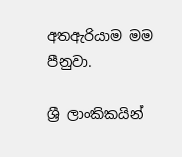අතඇරියාම මම පීනුවා.

ශ්‍රී ලාංකිකයින්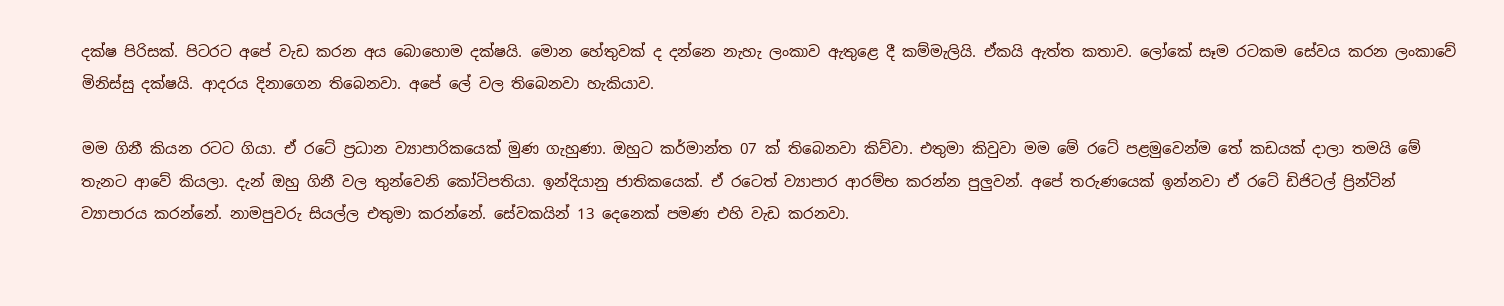දක්ෂ පිරිසක්. පිටරට අපේ වැඩ කරන අය බොහොම දක්ෂයි. මොන හේතුවක් ද දන්නෙ නැහැ ලංකාව ඇතුළෙ දී කම්මැලියි. ඒකයි ඇත්ත කතාව. ලෝකේ සෑම රටකම සේවය කරන ලංකාවේ මිනිස්සු දක්ෂයි. ආදරය දිනාගෙන තිබෙනවා. අපේ ලේ වල තිබෙනවා හැකියාව.

මම ගිනී කියන රටට ගියා. ඒ රටේ ප්‍රධාන ව්‍යාපාරිකයෙක් මුණ ගැහුණා. ඔහුට කර්මාන්ත 07 ක් තිබෙනවා කිව්වා. එතුමා කිවුවා මම මේ රටේ පළමුවෙන්ම තේ කඩයක් දාලා තමයි මේ තැනට ආවේ කියලා. දැන් ඔහු ගිනී වල තුන්වෙනි කෝටිපතියා. ඉන්දියානු ජාතිකයෙක්. ඒ රටෙත් ව්‍යාපාර ආරම්භ කරන්න පුලුවන්. අපේ තරුණයෙක් ඉන්නවා ඒ රටේ ඩිජිටල් ප්‍රින්ටින් ව්‍යාපාරය කරන්නේ. නාමපුවරු සියල්ල එතුමා කරන්නේ. සේවකයින් 13 දෙනෙක් පමණ එහි වැඩ කරනවා.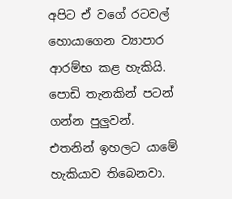අපිට ඒ වගේ රටවල් හොයාගෙන ව්‍යාපාර ආරම්භ කළ හැකියි. පොඩි තැනකින් පටන් ගන්න පුලුවන්. එතනින් ඉහලට යාමේ හැකියාව තිබෙනවා.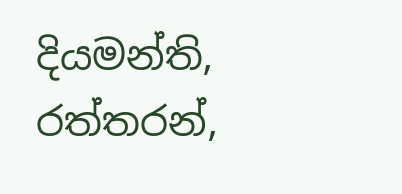දියමන්ති, රත්තරන්,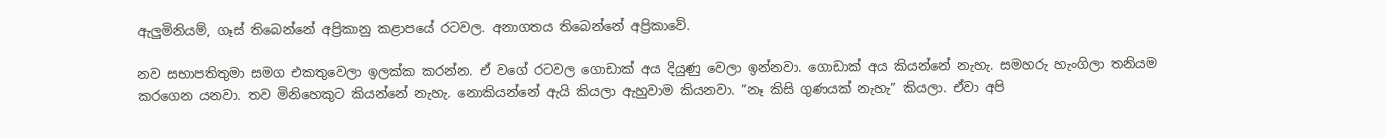ඇලුමිනියම්, ගෑස් තිබෙන්නේ අප්‍රිකානු කළාප‍යේ රටවල. අනාගතය තිබෙන්නේ අප්‍රිකාවේ.

නව සභාපතිතුමා සමග එකතුවෙලා ඉලක්ක කරන්න. ඒ වගේ රටවල ගොඩාක් අය දියුණු වෙලා ඉන්නවා. ගොඩාක් අය කියන්නේ නැහැ. සමහරු හැංගිලා තනියම කරගෙන යනවා. තව මිනිහෙකුට කියන්නේ නැහැ. නොකියන්නේ ඇයි කියලා ඇහුවාම කියනවා. ”නෑ කිසි ගුණයක් නැහැ” කියලා. ඒවා අපි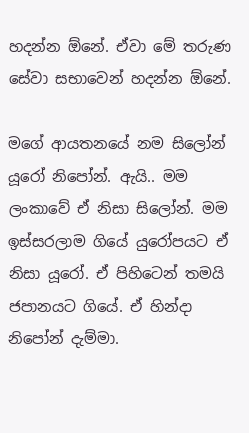හදන්න ඕනේ. ඒවා මේ තරුණ සේවා සභාවෙන් හදන්න ඕනේ.

මගේ ආයතනයේ නම සිලෝන් යූරෝ නිපෝන්. ඇයි.. මම ලංකාවේ ඒ නිසා සිලෝන්. මම ඉස්සරලාම ගියේ යුරෝපයට ඒ නිසා යූරෝ. ඒ පිහිටෙන් තමයි ජපානයට ගියේ. ඒ හින්දා නිපෝන් දැම්මා.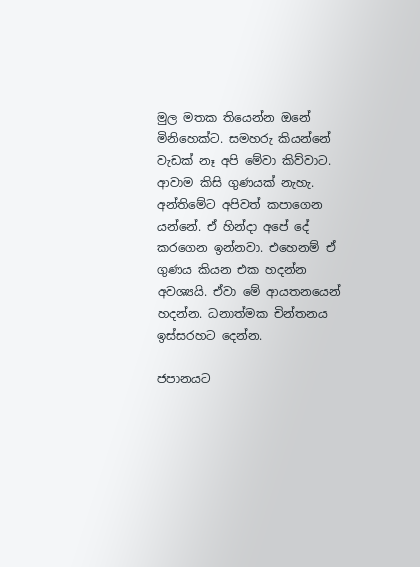මුල මතක තියෙන්න ඔනේ මිනිහෙක්ට. සමහරු කියන්නේ වැඩක් නෑ අපි මේවා කිව්වාට. ආවාම කිසි ගුණයක් නැහැ. අන්තිමේට අපිවත් කපාගෙන යන්නේ. ඒ හින්දා අපේ දේ කරගෙන ඉන්නවා. එහෙනම් ඒ ගුණය කියන එක හදන්න අවශ්‍යයි. ඒවා මේ ආයතනයෙන් හදන්න. ධනාත්මක චින්තනය ඉස්සරහට දෙන්න.

ජපානයට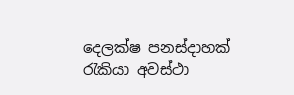දෙලක්ෂ පනස්දාහක් රැකියා අවස්ථා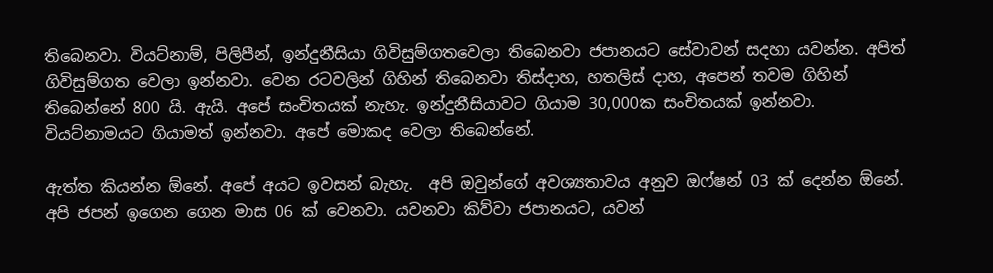තිබෙනවා. වියට්නාම්, පිලිපීන්, ඉන්දුනීසියා ගිවිසුම්ගතවෙලා තිබෙනවා ජපානයට සේවාවන් සදහා යවන්න. අපිත් ගිවිසුම්ගත වෙලා ඉන්නවා. වෙන රටවලින් ගිහින් තිබෙනවා තිස්දාහ, හතලිස් දාහ, අපෙන් තවම ගිහින් තිබෙන්නේ 800 යි. ඇයි. අපේ සංචිතයක් නැහැ. ඉන්දුනීසියාවට ගියාම 30,000ක සංචිතයක් ඉන්නවා. වියට්නාමයට ගියාමත් ඉන්නවා. අපේ මොකද වෙලා තිබෙන්නේ.

ඇත්ත කියන්න ඕනේ. අපේ අයට ඉවසන් බැහැ.  අපි ඔවුන්ගේ අවශ්‍යතාවය අනුව ඔෆ්ෂන් 03 ක් දෙන්න ඕනේ. අපි ජපන් ඉගෙන ගෙන මාස 06 ක් වෙනවා. යවනවා කිව්වා ජපානයට, යවන්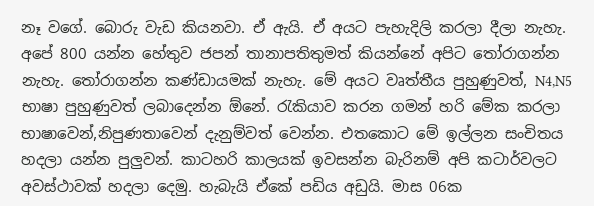නෑ වගේ. බොරු වැඩ කියනවා. ඒ ඇයි. ඒ අයට පැහැදිලි කරලා දීලා නැහැ. අපේ 800 යන්න හේතුව ජපන් තානාපතිතුමත් කියන්නේ අපිට තෝරාගන්න නැහැ. තෝරාගන්න කණ්ඩායමක් නැහැ. මේ අයට වෘත්තීය පුහුණුවත්, N4,N5 භාෂා පුහුණුවත් ලබාදෙන්න ඕනේ. රැකියාව කරන ගමන් හරි මේක කරලා භාෂාවෙන්,නිපුණතාවෙන් දැනුම්වත් වෙන්න. එතකොට මේ ඉල්ලන සංචිතය හදලා යන්න පුලුවන්. කාටහරි කාලයක් ඉවසන්න බැරිනම් අපි කටාර්වලට අවස්ථාවක් හදලා දෙමු. හැබැයි ඒකේ පඩිය අඩුයි. මාස 06ක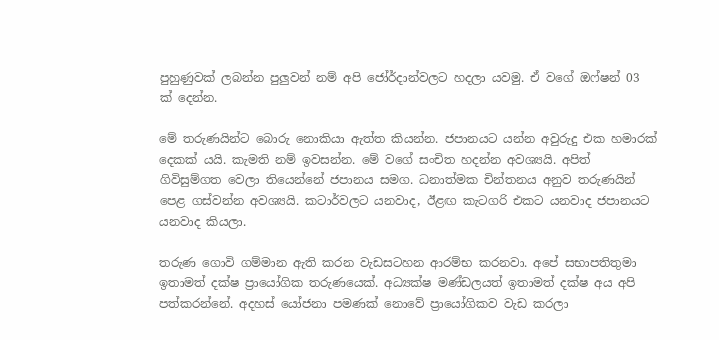පුහුණුවක් ලබන්න පුලුවන් නම් අපි ජෝර්දාන්වලට හදලා යවමු. ඒ වගේ ඔෆ්ෂන් 03 ක් දෙන්න.

මේ තරුණයින්ට බොරු නොකියා ඇත්ත කියන්න. ජපානයට යන්න අවුරුදු එක හමාරක් දෙකක් යයි. කැමති නම් ඉවසන්න. මේ වගේ සංචිත හදන්න අවශ්‍යයි. අපිත් ගිවිසුම්ගත වෙලා තියෙන්නේ ජපානය සමග. ධනාත්මක චින්තනය අනුව තරුණයින් පෙළ ගස්වන්න අවශ්‍යයි. කටාර්වලට යනවාද, ඊළඟ කැටගරි එකට යනවාද ජපානයට යනවාද කියලා.

තරුණ ගොවි ගම්මාන ඇති කරන වැඩසටහන ආරම්භ කරනවා. අපේ සභාපතිතුමා ඉතාමත් දක්ෂ ප්‍රායෝගික තරුණයෙක්. අධ්‍යක්ෂ මණ්ඩලයත් ඉතාමත් දක්ෂ අය අපි පත්කරන්නේ. අදහස් යෝජනා පමණක් නොවේ ප්‍රායෝගිකව වැඩ කරලා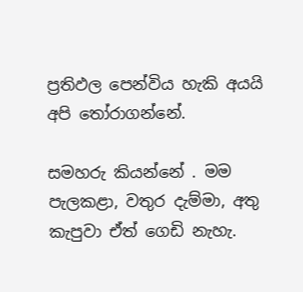ප්‍රතිඵල පෙන්විය හැකි අයයි අපි තෝරාගන්නේ.

සමහරු කියන්නේ . මම පැලකළා, වතුර දැම්මා, අතු කැපුවා ඒත් ගෙඩි නැහැ.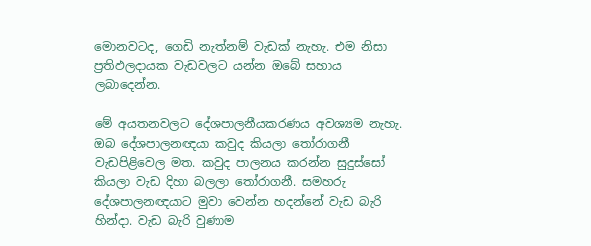මොනවටද, ගෙඩි නැත්නම් වැඩක් නැහැ. එම නිසා ප්‍රතිඵලදායක වැඩවලට යන්න ඔබේ සහාය ලබාදෙන්න.

මේ අයතනවලට දේශපාලනීයකරණය අවශ්‍යම නැහැ. ඔබ දේශපාලනඥයා කවුද කියලා තෝරාගනී වැඩපිළිවෙල මත. කවුද පාලනය කරන්න සුදුස්සෝ කියලා වැඩ දිහා බලලා තෝරාගනී. සමහරු දේශපාලනඥයාට මුවා වෙන්න හදන්නේ වැඩ බැරි හින්දා. වැඩ බැරි වුණාම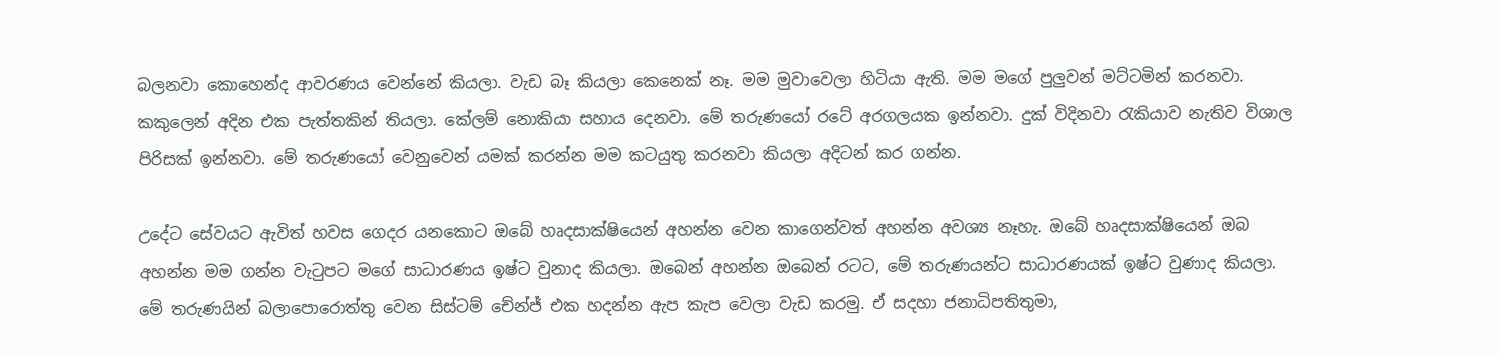බලනවා කොහෙන්ද ආවරණය වෙන්නේ කියලා. වැඩ බෑ කියලා කෙනෙක් නෑ. මම මුවාවෙලා හිටියා ඇති. මම මගේ පුලුවන් මට්ටමින් කරනවා. කකුලෙන් අදින එක පැත්තකින් තියලා. කේලම් නොකියා සහාය දෙනවා. මේ තරුණයෝ රටේ අරගලයක ඉන්නවා. දුක් විදිනවා රැකියාව නැතිව විශාල පිරිසක් ඉන්නවා. මේ තරුණයෝ වෙනුවෙන් යමක් කරන්න මම කටයුතු කරනවා කියලා අදිටන් කර ගන්න.

උදේට සේවයට ඇවිත් හවස ගෙදර යනකොට ඔබේ හෘදසාක්ෂියෙන් අහන්න වෙන කාගෙන්වත් අහන්න අවශ්‍ය නෑහැ. ඔබේ හෘදසාක්ෂියෙන් ඔබ අහන්න මම ගන්න වැටුපට මගේ සාධාරණය ඉෂ්ට වුනාද කියලා. ඔබෙන් අහන්න ඔබෙන් රටට, මේ තරුණයන්ට සාධාරණයක් ඉෂ්ට වුණාද කියලා. මේ තරුණයින් බලාපොරොත්තු වෙන සිස්ටම් චේන්ජ් එක හදන්න ඇප කැප වෙලා වැඩ කරමු. ඒ සදහා ජනාධිපතිතුමා,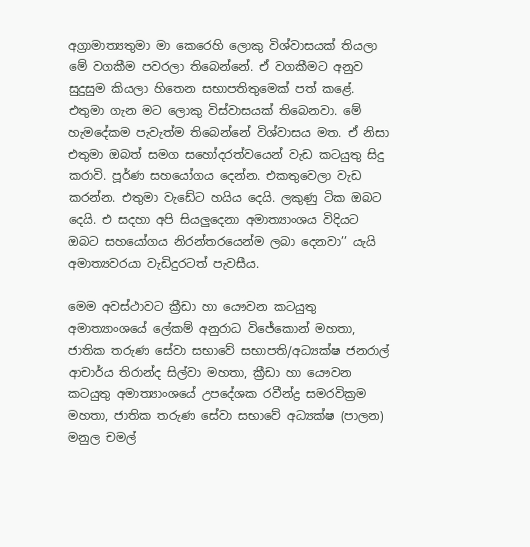අග්‍රාමාත්‍යතුමා මා කෙරෙහි ලොකු විශ්වාසයක් තියලා මේ වගකීම පවරලා තිබෙන්නේ. ඒ වගකීමට අනුව සුදුසුම කියලා හිතෙන සභාපතිතුමෙක් පත් කළේ. එතුමා ගැන මට ලොකු විස්වාසයක් තිබෙනවා. මේ හැමදේකම පැවැත්ම තිබෙන්නේ විශ්වාසය මත. ඒ නිසා එතුමා ඔබත් සමග සහෝදරත්වයෙන් වැඩ කටයුතු සිදු කරාවි. පූර්ණ සහයෝගය දෙන්න. එකතුවෙලා වැඩ කරන්න. එතුමා වැඩේට හයිය දෙයි. ලකුණු ටික ඔබට දෙයි. එ සදහා අපි සියලුදෙනා අමාත්‍යාංශය විදියට ඔබට සහයෝගය නිරන්තරයෙන්ම ලබා දෙනවා’’ යැයි අමාත්‍යවරයා වැඩිදුරටත් පැවසීය.

මෙම අවස්ථාවට ක්‍රීඩා හා යෞවන කටයුතු අමාත්‍යාංශයේ ලේකම් අනුරාධ විජේකොන් මහතා, ජාතික තරුණ සේවා සභාවේ සභාපති/අධ්‍යක්ෂ ජනරාල් ආචාර්ය තිරාන්ද සිල්වා මහතා, ක්‍රීඩා හා යෞවන කටයුතු අමාත්‍යාංශයේ උපදේශක රවීන්ද්‍ර සමරවික්‍රම මහතා, ජාතික තරුණ සේවා සභාවේ අධ්‍යක්ෂ (පාලන) මනුල චමල්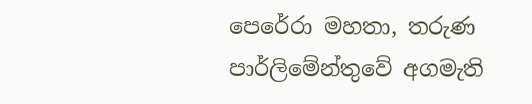පෙරේරා මහතා, තරුණ පාර්ලිමේන්තුවේ අගමැති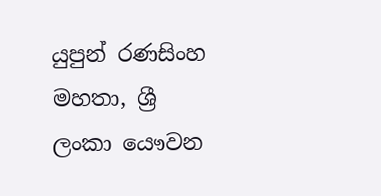යුපුන් රණසිංහ මහතා, ශ්‍රී ලංකා යෞවන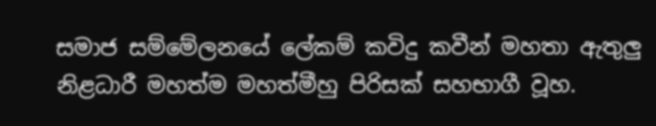සමාජ සම්මේලනයේ ලේකම් කවිදු කවීන් මහතා ඇතුලු නිළධාරී මහත්ම මහත්මීහු පිරිසක් සහභාගී වූහ.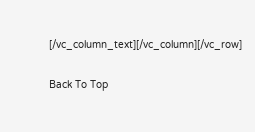[/vc_column_text][/vc_column][/vc_row]

Back To Top